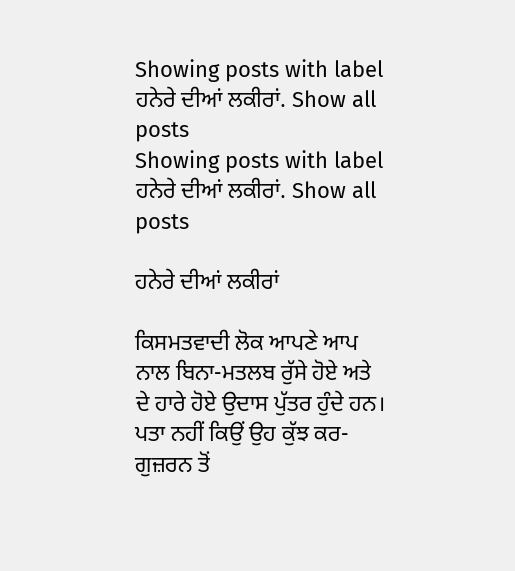Showing posts with label ਹਨੇਰੇ ਦੀਆਂ ਲਕੀਰਾਂ. Show all posts
Showing posts with label ਹਨੇਰੇ ਦੀਆਂ ਲਕੀਰਾਂ. Show all posts

ਹਨੇਰੇ ਦੀਆਂ ਲਕੀਰਾਂ

ਕਿਸਮਤਵਾਦੀ ਲੋਕ ਆਪਣੇ ਆਪ ਨਾਲ ਬਿਨਾ-ਮਤਲਬ ਰੁੱਸੇ ਹੋਏ ਅਤੇ ਦੇ ਹਾਰੇ ਹੋਏ ਉਦਾਸ ਪੁੱਤਰ ਹੁੰਦੇ ਹਨ। ਪਤਾ ਨਹੀਂ ਕਿਉਂ ਉਹ ਕੁੱਝ ਕਰ-ਗੁਜ਼ਰਨ ਤੋਂ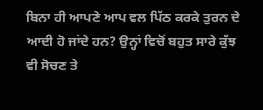ਬਿਨਾ ਹੀ ਆਪਣੇ ਆਪ ਵਲ ਪਿੱਠ ਕਰਕੇ ਤੁਰਨ ਦੇ ਆਦੀ ਹੋ ਜਾਂਦੇ ਹਨ? ਉਨ੍ਹਾਂ ਵਿਚੋਂ ਬਹੁਤ ਸਾਰੇ ਕੁੱਝ ਵੀ ਸੋਚਣ ਤੇ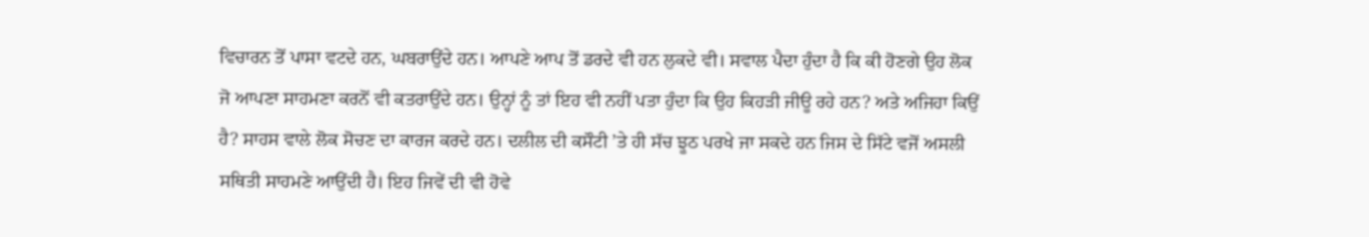ਵਿਚਾਰਨ ਤੋਂ ਪਾਸਾ ਵਟਦੇ ਹਨ, ਘਬਰਾਉਂਦੇ ਹਨ। ਆਪਣੇ ਆਪ ਤੋਂ ਡਰਦੇ ਵੀ ਹਨ ਲੁਕਦੇ ਵੀ। ਸਵਾਲ ਪੈਦਾ ਹੁੰਦਾ ਹੈ ਕਿ ਕੀ ਹੋਣਗੇ ਉਹ ਲੋਕ ਜੋ ਆਪਣਾ ਸਾਹਮਣਾ ਕਰਨੋਂ ਵੀ ਕਤਰਾਉਂਦੇ ਹਨ। ਉਨ੍ਹਾਂ ਨੂੰ ਤਾਂ ਇਹ ਵੀ ਨਹੀਂ ਪਤਾ ਹੁੰਦਾ ਕਿ ਉਹ ਕਿਹੜੀ ਜੀਊ ਰਹੇ ਹਨ? ਅਤੇ ਅਜਿਹਾ ਕਿਉਂ ਹੈ? ਸਾਹਸ ਵਾਲੇ ਲੋਕ ਸੋਚਣ ਦਾ ਕਾਰਜ ਕਰਦੇ ਹਨ। ਦਲੀਲ ਦੀ ਕਸੌਟੀ ’ਤੇ ਹੀ ਸੱਚ ਝੂਠ ਪਰਖੇ ਜਾ ਸਕਦੇ ਹਨ ਜਿਸ ਦੇ ਸਿੱਟੇ ਵਜੋਂ ਅਸਲੀ ਸਥਿਤੀ ਸਾਹਮਣੇ ਆਉਂਦੀ ਹੈ। ਇਹ ਜਿਵੇਂ ਦੀ ਵੀ ਹੋਵੇ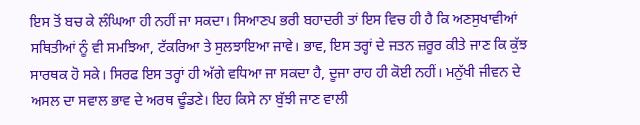ਇਸ ਤੋਂ ਬਚ ਕੇ ਲੰਘਿਆ ਹੀ ਨਹੀਂ ਜਾ ਸਕਦਾ। ਸਿਆਣਪ ਭਰੀ ਬਹਾਦਰੀ ਤਾਂ ਇਸ ਵਿਚ ਹੀ ਹੈ ਕਿ ਅਣਸੁਖਾਵੀਆਂ ਸਥਿਤੀਆਂ ਨੂੰ ਵੀ ਸਮਝਿਆ, ਟੱਕਰਿਆ ਤੇ ਸੁਲਝਾਇਆ ਜਾਵੇ। ਭਾਵ, ਇਸ ਤਰ੍ਹਾਂ ਦੇ ਜਤਨ ਜ਼ਰੂਰ ਕੀਤੇ ਜਾਣ ਕਿ ਕੁੱਝ ਸਾਰਥਕ ਹੋ ਸਕੇ। ਸਿਰਫ ਇਸ ਤਰ੍ਹਾਂ ਹੀ ਅੱਗੇ ਵਧਿਆ ਜਾ ਸਕਦਾ ਹੈ, ਦੂਜਾ ਰਾਹ ਹੀ ਕੋਈ ਨਹੀਂ। ਮਨੁੱਖੀ ਜੀਵਨ ਦੇ ਅਸਲ ਦਾ ਸਵਾਲ ਭਾਵ ਦੇ ਅਰਥ ਢੂੰਡਣੇ। ਇਹ ਕਿਸੇ ਨਾ ਬੁੱਝੀ ਜਾਣ ਵਾਲੀ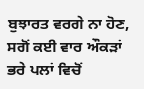ਬੁਝਾਰਤ ਵਰਗੇ ਨਾ ਹੋਣ, ਸਗੋਂ ਕਈ ਵਾਰ ਔਕੜਾਂ ਭਰੇ ਪਲਾਂ ਵਿਚੋਂ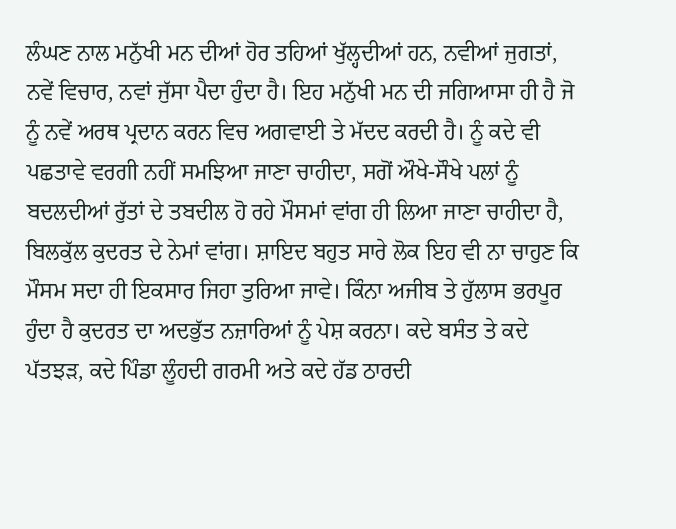ਲੰਘਣ ਨਾਲ ਮਨੁੱਖੀ ਮਨ ਦੀਆਂ ਹੋਰ ਤਹਿਆਂ ਖੁੱਲ੍ਹਦੀਆਂ ਹਨ, ਨਵੀਆਂ ਜੁਗਤਾਂ, ਨਵੇਂ ਵਿਚਾਰ, ਨਵਾਂ ਜੁੱਸਾ ਪੈਦਾ ਹੁੰਦਾ ਹੈ। ਇਹ ਮਨੁੱਖੀ ਮਨ ਦੀ ਜਗਿਆਸਾ ਹੀ ਹੈ ਜੋ ਨੂੰ ਨਵੇਂ ਅਰਥ ਪ੍ਰਦਾਨ ਕਰਨ ਵਿਚ ਅਗਵਾਈ ਤੇ ਮੱਦਦ ਕਰਦੀ ਹੈ। ਨੂੰ ਕਦੇ ਵੀ ਪਛਤਾਵੇ ਵਰਗੀ ਨਹੀਂ ਸਮਝਿਆ ਜਾਣਾ ਚਾਹੀਦਾ, ਸਗੋਂ ਔਖੇ-ਸੌਖੇ ਪਲਾਂ ਨੂੰ ਬਦਲਦੀਆਂ ਰੁੱਤਾਂ ਦੇ ਤਬਦੀਲ ਹੋ ਰਹੇ ਮੌਸਮਾਂ ਵਾਂਗ ਹੀ ਲਿਆ ਜਾਣਾ ਚਾਹੀਦਾ ਹੈ, ਬਿਲਕੁੱਲ ਕੁਦਰਤ ਦੇ ਨੇਮਾਂ ਵਾਂਗ। ਸ਼ਾਇਦ ਬਹੁਤ ਸਾਰੇ ਲੋਕ ਇਹ ਵੀ ਨਾ ਚਾਹੁਣ ਕਿ ਮੌਸਮ ਸਦਾ ਹੀ ਇਕਸਾਰ ਜਿਹਾ ਤੁਰਿਆ ਜਾਵੇ। ਕਿੰਨਾ ਅਜੀਬ ਤੇ ਹੁੱਲਾਸ ਭਰਪੂਰ ਹੁੰਦਾ ਹੈ ਕੁਦਰਤ ਦਾ ਅਦਭੁੱਤ ਨਜ਼ਾਰਿਆਂ ਨੂੰ ਪੇਸ਼ ਕਰਨਾ। ਕਦੇ ਬਸੰਤ ਤੇ ਕਦੇ ਪੱਤਝੜ, ਕਦੇ ਪਿੰਡਾ ਲੂੰਹਦੀ ਗਰਮੀ ਅਤੇ ਕਦੇ ਹੱਡ ਠਾਰਦੀ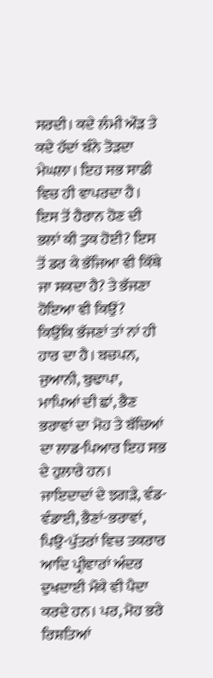ਸਰਦੀ। ਕਦੇ ਲੰਮੀ ਔੜ ਤੇ ਕਦੇ ਹੱਦਾਂ ਬੰਨੇ ਤੋੜਦਾ ਮੇਘਲਾ। ਇਹ ਸਭ ਸਾਡੀ ਵਿਚ ਹੀ ਵਾਪਰਦਾ ਹੈ। ਇਸ ਤੋਂ ਹੈਰਾਨ ਹੋਣ ਦੀ ਭਲਾਂ ਕੀ ਤੁਕ ਹੋਈ? ਇਸ ਤੋਂ ਡਰ ਕੇ ਭੱਜਿਆ ਵੀ ਕਿੱਥੇ ਜਾ ਸਕਦਾ ਹੈ? ਤੇ ਭੱਜਣਾ ਹੋਇਆ ਵੀ ਕਿਉਂ? ਕਿਉਂਕਿ ਭੱਜਣਾਂ ਤਾਂ ਨਾਂ ਹੀ ਹਾਰ ਦਾ ਹੈ। ਬਚਪਨ, ਜੁਆਨੀ, ਬੁਢਾਪਾ, ਮਾਪਿਆਂ ਦੀ ਛਾਂ, ਭੈਣ ਭਰਾਵਾਂ ਦਾ ਮੋਹ ਤੇ ਬੱਚਿਆਂ ਦਾ ਲਾਡ-ਪਿਆਰ ਇਹ ਸਭ ਦੇ ਹੁਲਾਰੇ ਹਨ। ਜਾਇਦਾਦਾਂ ਦੇ ਝਗੜੇ, ਵੰਡ-ਵੰਡਾਈ, ਭੈਣਾਂ-ਭਰਾਵਾਂ, ਪਿਉ-ਪੁੱਤਰਾਂ ਵਿਚ ਤਕਰਾਰ ਆਦਿ ਪ੍ਰੀਵਾਰਾਂ ਅੰਦਰ ਦੁਖਦਾਈ ਮੌਕੇ ਵੀ ਪੈਦਾ ਕਰਦੇ ਹਨ। ਪਰ, ਮੋਹ ਭਰੇ ਰਿਸ਼ਤਿਆਂ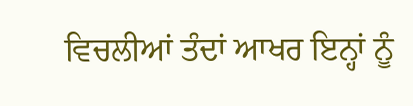ਵਿਚਲੀਆਂ ਤੰਦਾਂ ਆਖਰ ਇਨ੍ਹਾਂ ਨੂੰ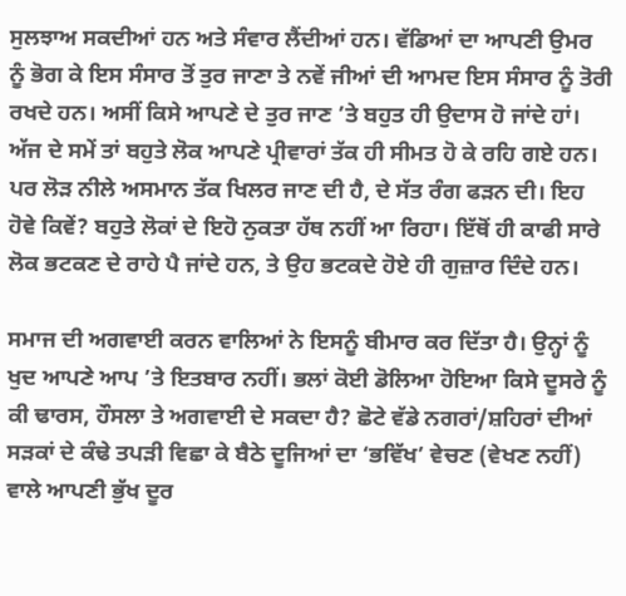ਸੁਲਝਾਅ ਸਕਦੀਆਂ ਹਨ ਅਤੇ ਸੰਵਾਰ ਲੈਂਦੀਆਂ ਹਨ। ਵੱਡਿਆਂ ਦਾ ਆਪਣੀ ਉਮਰ ਨੂੰ ਭੋਗ ਕੇ ਇਸ ਸੰਸਾਰ ਤੋਂ ਤੁਰ ਜਾਣਾ ਤੇ ਨਵੇਂ ਜੀਆਂ ਦੀ ਆਮਦ ਇਸ ਸੰਸਾਰ ਨੂੰ ਤੋਰੀ ਰਖਦੇ ਹਨ। ਅਸੀਂ ਕਿਸੇ ਆਪਣੇ ਦੇ ਤੁਰ ਜਾਣ ’ਤੇ ਬਹੁਤ ਹੀ ਉਦਾਸ ਹੋ ਜਾਂਦੇ ਹਾਂ। ਅੱਜ ਦੇ ਸਮੇਂ ਤਾਂ ਬਹੁਤੇ ਲੋਕ ਆਪਣੇ ਪ੍ਰੀਵਾਰਾਂ ਤੱਕ ਹੀ ਸੀਮਤ ਹੋ ਕੇ ਰਹਿ ਗਏ ਹਨ। ਪਰ ਲੋੜ ਨੀਲੇ ਅਸਮਾਨ ਤੱਕ ਖਿਲਰ ਜਾਣ ਦੀ ਹੈ, ਦੇ ਸੱਤ ਰੰਗ ਫੜਨ ਦੀ। ਇਹ ਹੋਵੇ ਕਿਵੇਂ? ਬਹੁਤੇ ਲੋਕਾਂ ਦੇ ਇਹੋ ਨੁਕਤਾ ਹੱਥ ਨਹੀਂ ਆ ਰਿਹਾ। ਇੱਥੋਂ ਹੀ ਕਾਫੀ ਸਾਰੇ ਲੋਕ ਭਟਕਣ ਦੇ ਰਾਹੇ ਪੈ ਜਾਂਦੇ ਹਨ, ਤੇ ਉਹ ਭਟਕਦੇ ਹੋਏ ਹੀ ਗੁਜ਼ਾਰ ਦਿੰਦੇ ਹਨ।

ਸਮਾਜ ਦੀ ਅਗਵਾਈ ਕਰਨ ਵਾਲਿਆਂ ਨੇ ਇਸਨੂੰ ਬੀਮਾਰ ਕਰ ਦਿੱਤਾ ਹੈ। ਉਨ੍ਹਾਂ ਨੂੰ ਖੁਦ ਆਪਣੇ ਆਪ ’ਤੇ ਇਤਬਾਰ ਨਹੀਂ। ਭਲਾਂ ਕੋਈ ਡੋਲਿਆ ਹੋਇਆ ਕਿਸੇ ਦੂਸਰੇ ਨੂੰ ਕੀ ਢਾਰਸ, ਹੌਸਲਾ ਤੇ ਅਗਵਾਈ ਦੇ ਸਕਦਾ ਹੈ? ਛੋਟੇ ਵੱਡੇ ਨਗਰਾਂ/ਸ਼ਹਿਰਾਂ ਦੀਆਂ ਸੜਕਾਂ ਦੇ ਕੰਢੇ ਤਪੜੀ ਵਿਛਾ ਕੇ ਬੈਠੇ ਦੂਜਿਆਂ ਦਾ ‘ਭਵਿੱਖ’ ਵੇਚਣ (ਵੇਖਣ ਨਹੀਂ) ਵਾਲੇ ਆਪਣੀ ਭੁੱਖ ਦੂਰ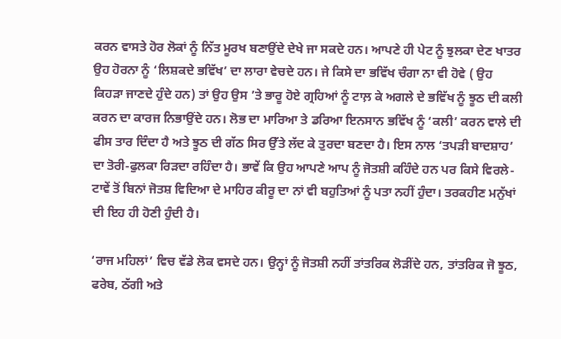ਕਰਨ ਵਾਸਤੇ ਹੋਰ ਲੋਕਾਂ ਨੂੰ ਨਿੱਤ ਮੂਰਖ ਬਣਾਉਂਦੇ ਦੇਖੇ ਜਾ ਸਕਦੇ ਹਨ। ਆਪਣੇ ਹੀ ਪੇਟ ਨੂੰ ਝੁਲਕਾ ਦੇਣ ਖਾਤਰ ਉਹ ਹੋਰਨਾ ਨੂੰ ‘ਲਿਸ਼ਕਦੇ ਭਵਿੱਖ’ ਦਾ ਲਾਰਾ ਵੇਚਦੇ ਹਨ। ਜੇ ਕਿਸੇ ਦਾ ਭਵਿੱਖ ਚੰਗਾ ਨਾ ਵੀ ਹੋਵੇ ( ਉਹ ਕਿਹੜਾ ਜਾਣਦੇ ਹੁੰਦੇ ਹਨ) ਤਾਂ ਉਹ ਉਸ ’ਤੇ ਭਾਰੂ ਹੋਏ ਗ੍ਰਹਿਆਂ ਨੂੰ ਟਾਲ਼ ਕੇ ਅਗਲੇ ਦੇ ਭਵਿੱਖ ਨੂੰ ਝੂਠ ਦੀ ਕਲੀ ਕਰਨ ਦਾ ਕਾਰਜ ਨਿਭਾਉਂਦੇ ਹਨ। ਲੋਭ ਦਾ ਮਾਰਿਆ ਤੇ ਡਰਿਆ ਇਨਸਾਨ ਭਵਿੱਖ ਨੂੰ ‘ਕਲੀ’ ਕਰਨ ਵਾਲੇ ਦੀ ਫੀਸ ਤਾਰ ਦਿੰਦਾ ਹੈ ਅਤੇ ਝੂਠ ਦੀ ਗੱਠ ਸਿਰ ਉੱਤੇ ਲੱਦ ਕੇ ਤੁਰਦਾ ਬਣਦਾ ਹੈ। ਇਸ ਨਾਲ ‘ਤਪੜੀ ਬਾਦਸ਼ਾਹ’ ਦਾ ਤੋਰੀ-ਫੁਲਕਾ ਰਿੜਦਾ ਰਹਿੰਦਾ ਹੈ। ਭਾਵੇਂ ਕਿ ਉਹ ਆਪਣੇ ਆਪ ਨੂੰ ਜੋਤਸ਼ੀ ਕਹਿੰਦੇ ਹਨ ਪਰ ਕਿਸੇ ਵਿਰਲੇ-ਟਾਵੇਂ ਤੋਂ ਬਿਨਾਂ ਜੋਤਸ਼ ਵਿਦਿਆ ਦੇ ਮਾਹਿਰ ਕੀਰੂ ਦਾ ਨਾਂ ਵੀ ਬਹੁਤਿਆਂ ਨੂੰ ਪਤਾ ਨਹੀਂ ਹੁੰਦਾ। ਤਰਕਹੀਣ ਮਨੁੱਖਾਂ ਦੀ ਇਹ ਹੀ ਹੋਣੀ ਹੁੰਦੀ ਹੈ।

‘ਰਾਜ ਮਹਿਲਾਂ’ ਵਿਚ ਵੱਡੇ ਲੋਕ ਵਸਦੇ ਹਨ। ਉਨ੍ਹਾਂ ਨੂੰ ਜੋਤਸ਼ੀ ਨਹੀਂ ਤਾਂਤਰਿਕ ਲੋੜੀਂਦੇ ਹਨ, ਤਾਂਤਰਿਕ ਜੋ ਝੂਠ, ਫਰੇਬ, ਠੱਗੀ ਅਤੇ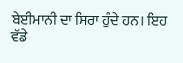ਬੇਈਮਾਨੀ ਦਾ ਸਿਰਾ ਹੁੰਦੇ ਹਨ। ਇਹ ਵੱਡੇ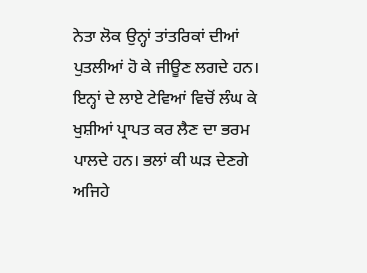ਨੇਤਾ ਲੋਕ ਉਨ੍ਹਾਂ ਤਾਂਤਰਿਕਾਂ ਦੀਆਂ ਪੁਤਲੀਆਂ ਹੋ ਕੇ ਜੀਊਣ ਲਗਦੇ ਹਨ। ਇਨ੍ਹਾਂ ਦੇ ਲਾਏ ਟੇਵਿਆਂ ਵਿਚੋਂ ਲੰਘ ਕੇ ਖੁਸ਼ੀਆਂ ਪ੍ਰਾਪਤ ਕਰ ਲੈਣ ਦਾ ਭਰਮ ਪਾਲਦੇ ਹਨ। ਭਲਾਂ ਕੀ ਘੜ ਦੇਣਗੇ ਅਜਿਹੇ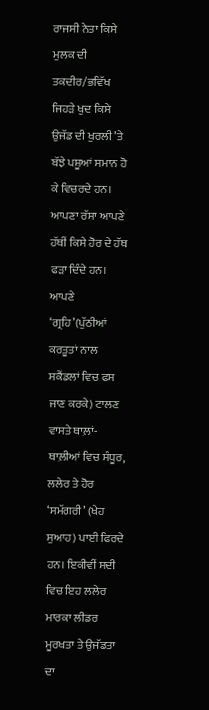ਰਾਜਸੀ ਨੇਤਾ ਕਿਸੇ ਮੁਲਕ ਦੀ ਤਕਦੀਰ/ਭਵਿੱਖ ਜਿਹੜੇ ਖੁਦ ਕਿਸੇ ਉਜੱਡ ਦੀ ਖੁਰਲੀ ’ਤੇ ਬੱਝੇ ਪਸ਼ੂਆਂ ਸਮਾਨ ਹੋ ਕੇ ਵਿਚਰਦੇ ਹਨ। ਆਪਣਾ ਰੱਸਾ ਆਪਣੇ ਹੱਥੀਂ ਕਿਸੇ ਹੋਰ ਦੇ ਹੱਥ ਫੜਾ ਦਿੰਦੇ ਹਨ। ਆਪਣੇ ‘ਗ੍ਰਹਿ’(ਪੁੱਠੀਆਂ ਕਰਤੂਤਾਂ ਨਾਲ ਸਕੈਂਡਲਾਂ ਵਿਚ ਫਸ ਜਾਣ ਕਰਕੇ) ਟਾਲਣ ਵਾਸਤੇ ਥਾਲ਼ਾਂ-ਥਾਲ਼ੀਆਂ ਵਿਚ ਸੰਧੂਰ, ਲਲੇਰ ਤੇ ਹੋਰ ‘ਸਮੱਗਰੀ’ (ਖੇਹ ਸੁਆਹ) ਪਾਈ ਫਿਰਦੇ ਹਨ। ਇਕੀਵੀਂ ਸਦੀ ਵਿਚ ਇਹ ਲਲੇਰ ਮਾਰਕਾ ਲੀਡਰ ਮੂਰਖਤਾ ਤੇ ਉਜੱਡਤਾ ਦਾ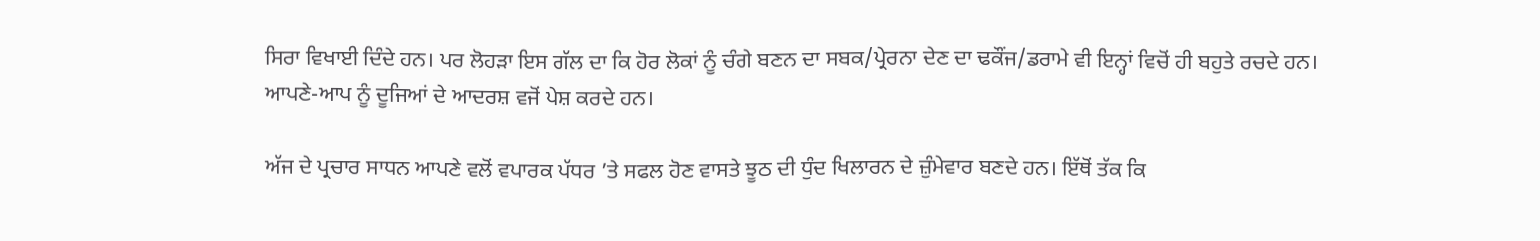ਸਿਰਾ ਵਿਖਾਈ ਦਿੰਦੇ ਹਨ। ਪਰ ਲੋਹੜਾ ਇਸ ਗੱਲ ਦਾ ਕਿ ਹੋਰ ਲੋਕਾਂ ਨੂੰ ਚੰਗੇ ਬਣਨ ਦਾ ਸਬਕ/ਪ੍ਰੇਰਨਾ ਦੇਣ ਦਾ ਢਕੌਂਜ/ਡਰਾਮੇ ਵੀ ਇਨ੍ਹਾਂ ਵਿਚੋਂ ਹੀ ਬਹੁਤੇ ਰਚਦੇ ਹਨ। ਆਪਣੇ-ਆਪ ਨੂੰ ਦੂਜਿਆਂ ਦੇ ਆਦਰਸ਼ ਵਜੋਂ ਪੇਸ਼ ਕਰਦੇ ਹਨ।

ਅੱਜ ਦੇ ਪ੍ਰਚਾਰ ਸਾਧਨ ਆਪਣੇ ਵਲੋਂ ਵਪਾਰਕ ਪੱਧਰ ’ਤੇ ਸਫਲ ਹੋਣ ਵਾਸਤੇ ਝੂਠ ਦੀ ਧੁੰਦ ਖਿਲਾਰਨ ਦੇ ਜ਼ੁੰਮੇਵਾਰ ਬਣਦੇ ਹਨ। ਇੱਥੋਂ ਤੱਕ ਕਿ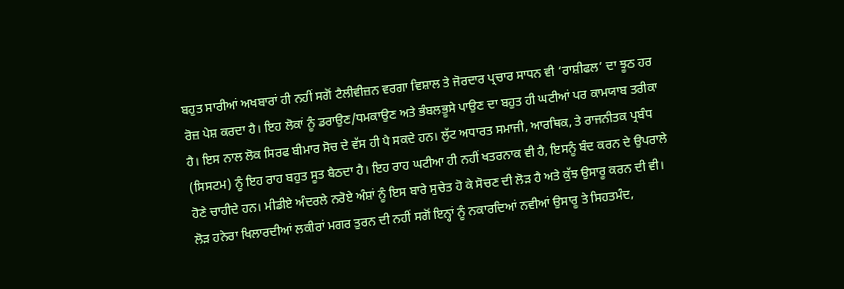ਬਹੁਤ ਸਾਰੀਆਂ ਅਖਬਾਰਾਂ ਹੀ ਨਹੀਂ ਸਗੋਂ ਟੈਲੀਵੀਜ਼ਨ ਵਰਗਾ ਵਿਸ਼ਾਲ ਤੇ ਜੋਰਦਾਰ ਪ੍ਰਚਾਰ ਸਾਧਨ ਵੀ ‘ਰਾਸ਼ੀਫਲ’ ਦਾ ਝੂਠ ਹਰ ਰੋਜ਼ ਪੇਸ਼ ਕਰਦਾ ਹੈ। ਇਹ ਲੋਕਾਂ ਨੂੰ ਡਰਾਉਣ/ਧਮਕਾਉਣ ਅਤੇ ਭੰਬਲਭੂਸੇ ਪਾਉਣ ਦਾ ਬਹੁਤ ਹੀ ਘਟੀਆਂ ਪਰ ਕਾਮਯਾਬ ਤਰੀਕਾ ਹੈ। ਇਸ ਨਾਲ ਲੋਕ ਸਿਰਫ ਬੀਮਾਰ ਸੋਚ ਦੇ ਵੱਸ ਹੀ ਪੈ ਸਕਦੇ ਹਨ। ਲੁੱਟ ਅਧਾਰਤ ਸਮਾਜੀ, ਆਰਥਿਕ, ਤੇ ਰਾਜਨੀਤਕ ਪ੍ਰਬੰਧ (ਸਿਸਟਮ) ਨੂੰ ਇਹ ਰਾਹ ਬਹੁਤ ਸੂਤ ਬੈਠਦਾ ਹੈ। ਇਹ ਰਾਹ ਘਟੀਆ ਹੀ ਨਹੀਂ ਖਤਰਨਾਕ ਵੀ ਹੈ, ਇਸਨੂੰ ਬੰਦ ਕਰਨ ਦੇ ਉਪਰਾਲੇ ਹੋਣੇ ਚਾਹੀਦੇ ਹਨ। ਮੀਡੀਏ ਅੰਦਰਲੇ ਨਰੋਏ ਅੰਸ਼ਾਂ ਨੂੰ ਇਸ ਬਾਰੇ ਸੁਚੇਤ ਹੋ ਕੇ ਸੋਚਣ ਦੀ ਲੋੜ ਹੈ ਅਤੇ ਕੁੱਝ ਉਸਾਰੂ ਕਰਨ ਦੀ ਵੀ। ਲੋੜ ਹਨੇਰਾ ਖਿਲਾਰਦੀਆਂ ਲਕੀਰਾਂ ਮਗਰ ਤੁਰਨ ਦੀ ਨਹੀਂ ਸਗੋਂ ਇਨ੍ਹਾਂ ਨੂੰ ਨਕਾਰਦਿਆਂ ਨਵੀਆਂ ਉਸਾਰੂ ਤੇ ਸਿਹਤਮੰਦ,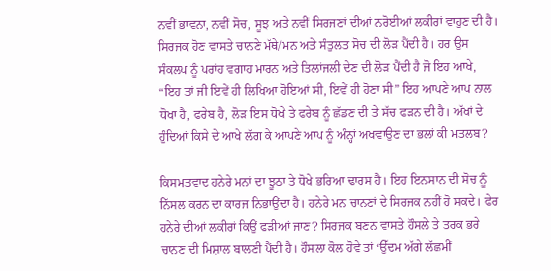ਨਵੀਂ ਭਾਵਨਾ, ਨਵੀਂ ਸੋਚ, ਸੂਝ ਅਤੇ ਨਵੀਂ ਸਿਰਜਣਾਂ ਦੀਆਂ ਨਰੋਈਆਂ ਲਕੀਰਾਂ ਵਾਹੁਣ ਦੀ ਹੈ। ਸਿਰਜਕ ਹੋਣ ਵਾਸਤੇ ਚਾਨਣੇ ਮੱਥੇ/ਮਨ ਅਤੇ ਸੰਤੁਲਤ ਸੋਚ ਦੀ ਲੋੜ ਪੈਂਦੀ ਹੈ। ਹਰ ਉਸ ਸੰਕਲਪ ਨੂੰ ਪਰਾਂਹ ਵਗਾਹ ਮਾਰਨ ਅਤੇ ਤਿਲਾਂਜਲੀ ਦੇਣ ਦੀ ਲੋੜ ਪੈਂਦੀ ਹੈ ਜੋ ਇਹ ਆਖੇ, “ਇਹ ਤਾਂ ਜੀ ਇਵੇਂ ਹੀ ਲਿਖਿਆ ਹੋਇਆਂ ਸੀ, ਇਵੇਂ ਹੀ ਹੋਣਾ ਸੀ” ਇਹ ਆਪਣੇ ਆਪ ਨਾਲ ਧੋਖਾ ਹੈ, ਫਰੇਬ ਹੈ, ਲੋੜ ਇਸ ਧੋਖੇ ਤੇ ਫਰੇਬ ਨੂੰ ਛੱਡਣ ਦੀ ਤੇ ਸੱਚ ਫੜਨ ਦੀ ਹੈ। ਅੱਖਾਂ ਦੇ ਹੁੰਦਿਆਂ ਕਿਸੇ ਦੇ ਆਖੇ ਲੱਗ ਕੇ ਆਪਣੇ ਆਪ ਨੂੰ ਅੰਨ੍ਹਾਂ ਅਖਵਾਉਣ ਦਾ ਭਲਾਂ ਕੀ ਮਤਲਬ?

ਕਿਸਮਤਵਾਦ ਹਨੇਰੇ ਮਨਾਂ ਦਾ ਝੂਠਾ ਤੇ ਧੋਖੇ ਭਰਿਆ ਢਾਰਸ ਹੈ। ਇਹ ਇਨਸਾਨ ਦੀ ਸੋਚ ਨੂੰ ਨਿੱਸਲ ਕਰਨ ਦਾ ਕਾਰਜ ਨਿਭਾਉਂਦਾ ਹੈ। ਹਨੇਰੇ ਮਨ ਚਾਨਣਾਂ ਦੇ ਸਿਰਜਕ ਨਹੀਂ ਹੋ ਸਕਦੇ। ਫੇਰ ਹਨੇਰੇ ਦੀਆਂ ਲਕੀਰਾਂ ਕਿਉਂ ਫੜੀਆਂ ਜਾਣ? ਸਿਰਜਕ ਬਣਨ ਵਾਸਤੇ ਹੌਸਲੇ ਤੇ ਤਰਕ ਭਰੇ ਚਾਨਣ ਦੀ ਮਿਸ਼ਾਲ ਬਾਲਣੀ ਪੈਂਦੀ ਹੈ। ਹੌਸਲਾ ਕੋਲ ਹੋਵੇ ਤਾਂ ‘ਉੱਦਮ ਅੱਗੇ ਲੱਛਮੀਂ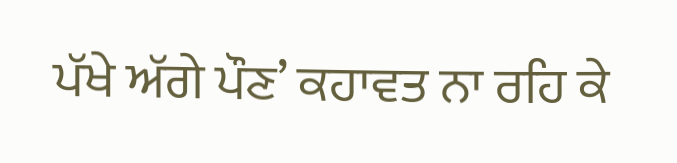ਪੱਖੇ ਅੱਗੇ ਪੌਣ’ ਕਹਾਵਤ ਨਾ ਰਹਿ ਕੇ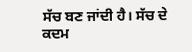ਸੱਚ ਬਣ ਜਾਂਦੀ ਹੈ। ਸੱਚ ਦੇ ਕਦਮ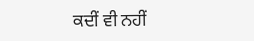ਕਦੀਂ ਵੀ ਨਹੀਂ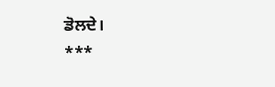ਡੋਲਦੇ।
***